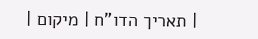| תאריך הדו"ח | מיקום |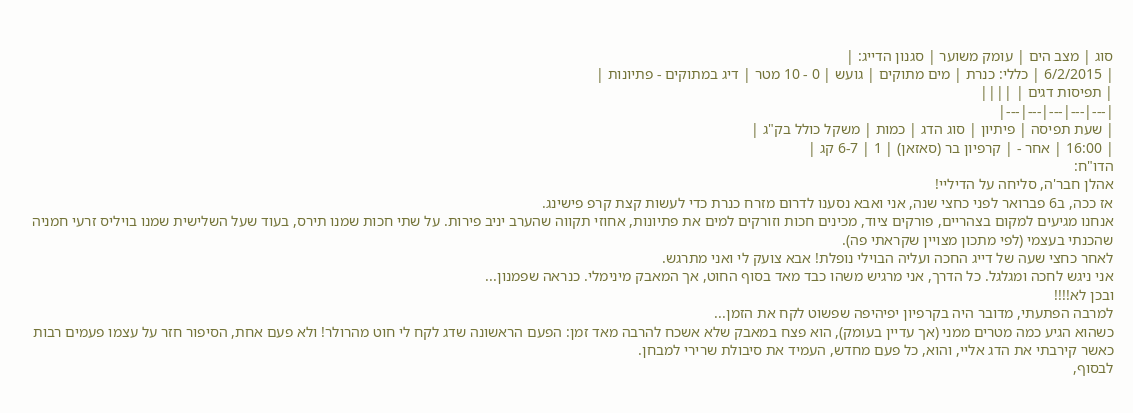סוג | מצב הים | עומק משוער | סגנון הדייג: |
| 6/2/2015 | כללי: כנרת | מים מתוקים | גועש | 0 - 10 מטר | דיג במתוקים - פתיונות |
| תפיסות דגים | ||||
|---|---|---|---|---|
| שעת תפיסה | פיתיון | סוג הדג | כמות | משקל כולל בק"ג |
| 16:00 | אחר - | קרפיון בר (סאזאן) | 1 | 6-7 קג |
הדו"ח:
אהלן חבר'ה, סליחה על הדיליי!
אז ככה, ב6 פברואר לפני כחצי שנה, אני ואבא נסענו לדרום מזרח כנרת כדי לעשות קצת קרפ פישינג.
אנחנו מגיעים למקום בצהריים, פורקים ציוד, מכינים חכות וזורקים למים את פתיונות, אחוזי תקווה שהערב יניב פירות. על שתי חכות שמנו תירס, בעוד שעל השלישית שמנו בויליס זרעי חמניה שהכנתי בעצמי (לפי מתכון מצויין שקראתי פה).
לאחר כחצי שעה של דייג החכה ועליה הבוילי נופלת! אבא צועק לי ואני מתרגש.
אני ניגש לחכה ומגלגל. כל הדרך, אני מרגיש משהו כבד מאד בסוף החוט, אך המאבק מינימלי. כנראה שפמנון...
ובכן לא!!!!
למרבה הפתעתי, מדובר היה בקרפיון יפיהיפה שפשוט לקח את הזמן...
כשהוא הגיע כמה מטרים ממני (אך עדיין בעומק), הוא פצח במאבק שלא אשכח להרבה מאד זמן: הפעם הראשונה שדג לקח לי חוט מהרולר! ולא פעם אחת, הסיפור חזר על עצמו פעמים רבות כאשר קירבתי את הדג אליי, והוא, כל פעם מחדש, העמיד את סיבולת שרירי למבחן.
לבסוף,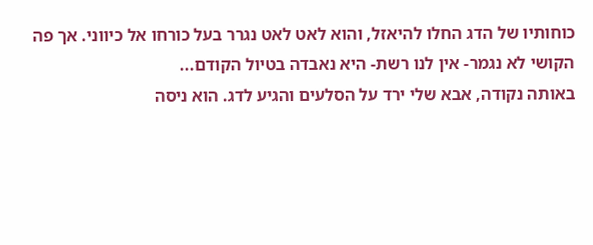כוחותיו של הדג החלו להיאזל, והוא לאט לאט נגרר בעל כורחו אל כיווני. אך פה הקושי לא נגמר- אין לנו רשת- היא נאבדה בטיול הקודם...
באותה נקודה, אבא שלי ירד על הסלעים והגיע לדג. הוא ניסה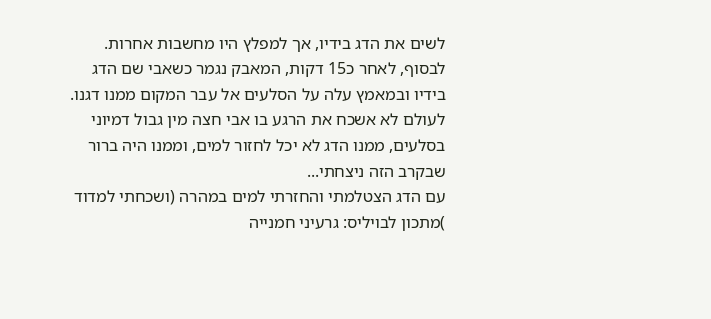לשים את הדג בידיו, אך למפלץ היו מחשבות אחרות. לבסוף, לאחר כ15 דקות, המאבק נגמר כשאבי שם הדג בידיו ובמאמץ עלה על הסלעים אל עבר המקום ממנו דגנו. לעולם לא אשכח את הרגע בו אבי חצה מין גבול דמיוני בסלעים, ממנו הדג לא יכל לחזור למים, וממנו היה ברור שבקרב הזה ניצחתי...
עם הדג הצטלמתי והחזרתי למים במהרה (ושכחתי למדוד
)מתכון לבויליס: גרעיני חמנייה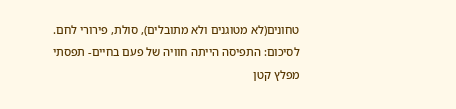טחונים(לא מטוגנים ולא מתובלים), סולת, פירורי לחם.
לסיכום: התפיסה הייתה חוויה של פעם בחיים- תפסתי מפלץ קטן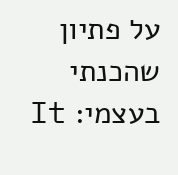על פתיון שהכנתי בעצמי: It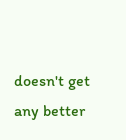doesn't get any better